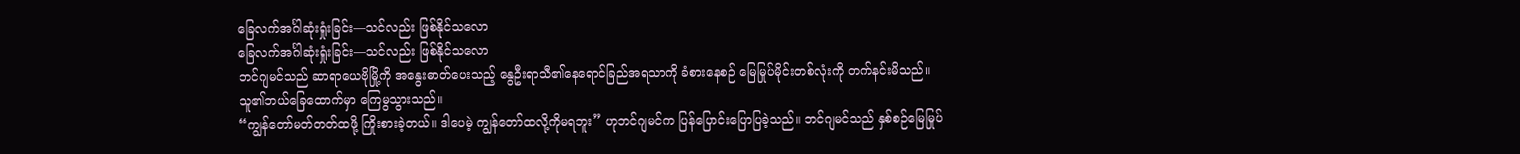ခြေလက်အင်္ဂါဆုံးရှုံးခြင်း—သင်လည်း ဖြစ်နိုင်သလော
ခြေလက်အင်္ဂါဆုံးရှုံးခြင်း—သင်လည်း ဖြစ်နိုင်သလော
ဘင်ဂျမင်သည် ဆာရာယေဗိုမြို့ကို အနွေးဓာတ်ပေးသည့် နွေဦးရာသီ၏နေရောင်ခြည်အရသာကို ခံစားနေစဉ် မြေမြုပ်မိုင်းတစ်လုံးကို တက်နင်းမိသည်။ သူ၏ဘယ်ခြေထောက်မှာ ကြေမွသွားသည်။
“ကျွန်တော်မတ်တတ်ထဖို့ ကြိုးစားခဲ့တယ်။ ဒါပေမဲ့ ကျွန်တော်ထလို့ကိုမရဘူး” ဟုဘင်ဂျမင်က ပြန်ပြောင်းပြောပြခဲ့သည်။ ဘင်ဂျမင်သည် နှစ်စဉ်မြေမြုပ်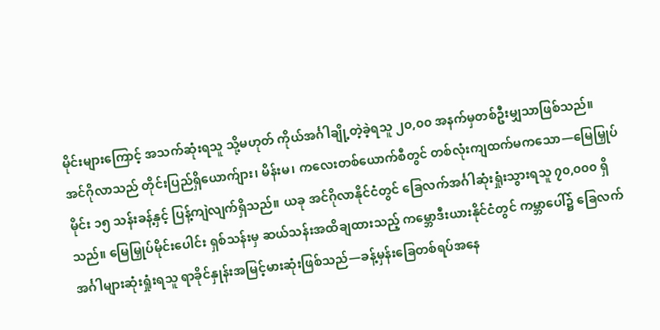မိုင်းများကြောင့် အသက်ဆုံးရသူ သို့မဟုတ် ကိုယ်အင်္ဂါချို့တဲ့ခဲ့ရသူ ၂၀,၀၀ အနက်မှတစ်ဦးမျှသာဖြစ်သည်။
အင်ဂိုလာသည် တိုင်းပြည်ရှိယောက်ျား၊ မိန်းမ၊ ကလေးတစ်ယောက်စီတွင် တစ်လုံးကျထက်မကသော—မြေမြှုပ်မိုင်း ၁၅ သန်းခန့်နှင့် ပြန့်ကျဲလျက်ရှိသည်။ ယခု အင်ဂိုလာနိုင်ငံတွင် ခြေလက်အင်္ဂါဆုံးရှုံးသွားရသူ ၇၀,၀၀၀ ရှိသည်။ မြေမြှုပ်မိုင်းပေါင်း ရှစ်သန်းမှ ဆယ်သန်းအထိချထားသည့် ကမ္ဘောဒီးယားနိုင်ငံတွင် ကမ္ဘာပေါ်၌ ခြေလက်အင်္ဂါများဆုံးရှုံးရသူ ရာခိုင်နှုန်းအမြင့်မားဆုံးဖြစ်သည်—ခန့်မှန်းခြေတစ်ရပ်အနေ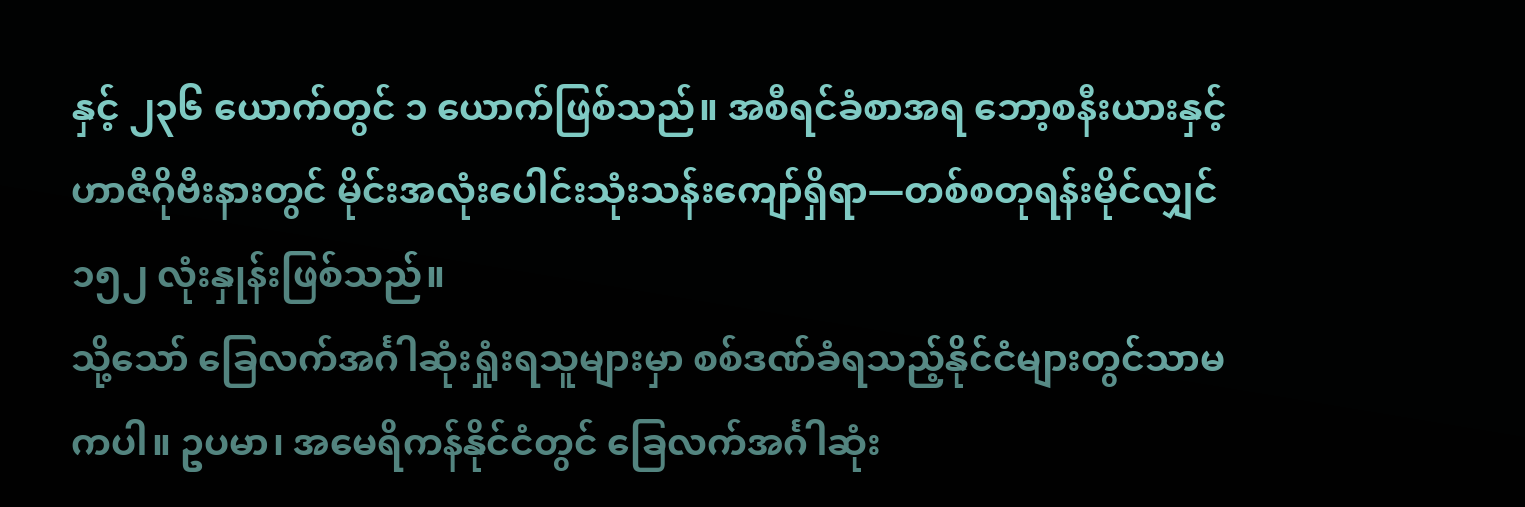နှင့် ၂၃၆ ယောက်တွင် ၁ ယောက်ဖြစ်သည်။ အစီရင်ခံစာအရ ဘော့စနီးယားနှင့် ဟာဇီဂိုဗီးနားတွင် မိုင်းအလုံးပေါင်းသုံးသန်းကျော်ရှိရာ—တစ်စတုရန်းမိုင်လျှင် ၁၅၂ လုံးနှုန်းဖြစ်သည်။
သို့သော် ခြေလက်အင်္ဂါဆုံးရှုံးရသူများမှာ စစ်ဒဏ်ခံရသည့်နိုင်ငံများတွင်သာမကပါ။ ဥပမာ၊ အမေရိကန်နိုင်ငံတွင် ခြေလက်အင်္ဂါဆုံး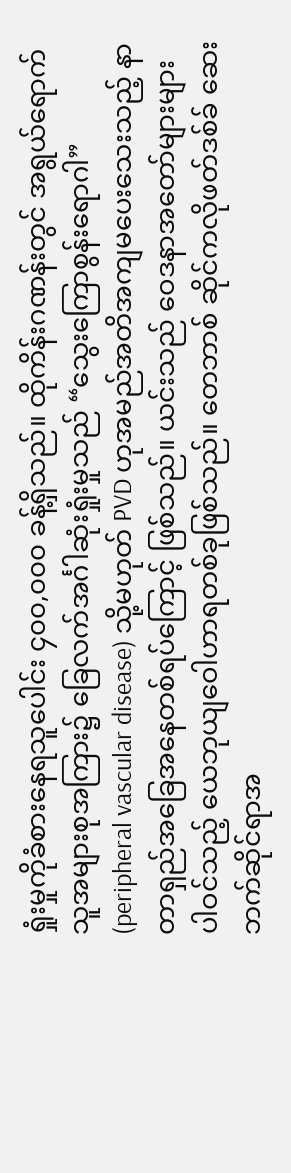ရှုံးမှုကိုခံစားနေရသူပေါင်း ၄၀၀,၀၀၀ ခန့်ရှိသည်။ ထိုကိန်းဂဏန်းတွင် အရွယ်ရောက်သူအများစုအကြား၌ ခြေလက်အင်္ဂါဆုံးရှုံးမှုသည် “သွေးကြောစွန်းရောဂါ” (peripheral vascular disease) သို့မဟုတ် PVD ဟုအမည်အတိအကျမပေးသေးသည့် နာတာရှည်အခြေအနေတစ်ရပ်ကြောင့် ဖြစ်သည်။ ယင်းသည် ဝေဒနာအတော်များများပါဝင်သည့် ယေဘုယျဝေါဟာရတစ်ခုဖြစ်သည်။ တေဘာစ် ဆိုင်ကလိုဖတ်ဒစ်ခ် ဆေးဘက်ဆိုင်ရာအ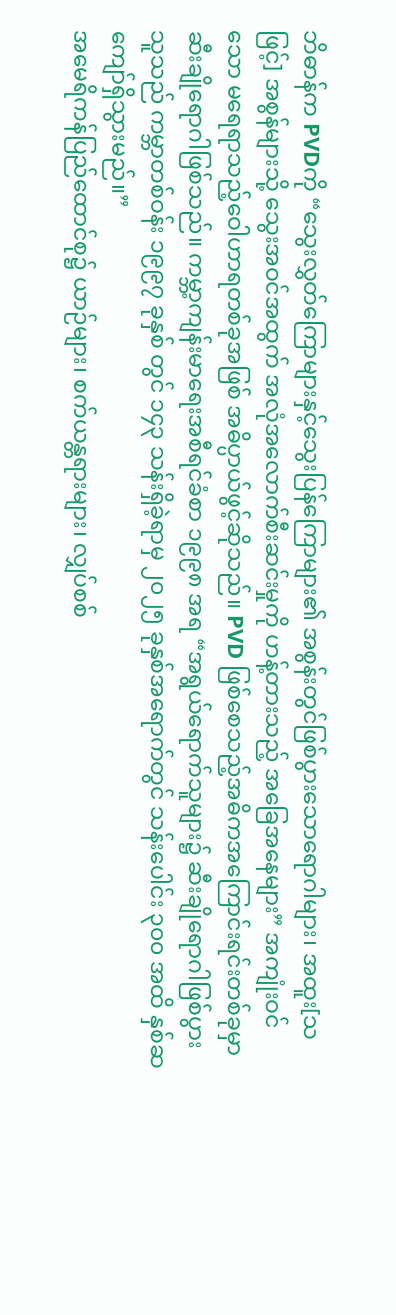ဘိဓာန်က PVDကို “သွေးလွှတ်ကြောများနှင့်သွေးပြန်ကြောများ၏ အစွန်းတွင်ဖြစ်ပွားသောရောဂါများ၊ အထူး[သဖြင့်] အစွန်များသို့ သွေးအဝင်အထွက် အလုံအလောက်စီးဆင်းမှုကို ဟန့်တားသည့် အခြေအနေများ” အကျုံးဝင်သော မရေရာသည့်ဝေါဟာရတစ်ခုအဖြစ် အဓိပ္ပာယ်ဖွင့်ဆိုသည်။ PVD ဖြစ်စေသည့်အဓိကအကြောင်းရင်းတစ်ခုမှာ ဆီးချိုရောဂါဖြစ်သည်။ ကမ္ဘာ့ကျန်းမာရေးအစီရင်ခံစာ ၁၉၉၈ အရ “အရွယ်ရောက်သူများ၌ ဆီးချိုရောဂါဖြစ်ပွားသူသည် ကမ္ဘာတစ်ဝန်း ၁၉၉၇ ခုနှစ် တွင် ၁၄၃ သန်းရှိခဲ့ရာမှ ၂၀၂၅ ခုနှစ်အရောက်တွင် သန်းပေါင်း ၃၀၀ အထိ နှစ်ဆကျော်ရှိသွားမည်။”
အမေရိကန်ပြည်ထောင်စု၌ ယာဉ်များ၊ စက်ယန္တရားများ၊ လျှပ်စစ်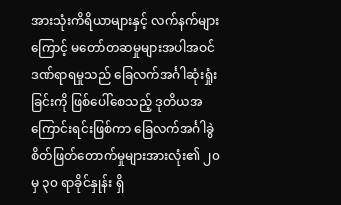အားသုံးကိရိယာများနှင့် လက်နက်များကြောင့် မတော်တဆမှုများအပါအဝင် ဒဏ်ရာရမှုသည် ခြေလက်အင်္ဂါဆုံးရှုံးခြင်းကို ဖြစ်ပေါ်စေသည့် ဒုတိယအကြောင်းရင်းဖြစ်ကာ ခြေလက်အင်္ဂါခွဲစိတ်ဖြတ်တောက်မှုများအားလုံး၏ ၂၀ မှ ၃၀ ရာခိုင်နှုန်း ရှိ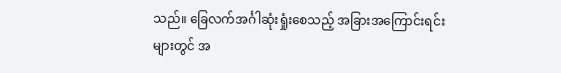သည်။ ခြေလက်အင်္ဂါဆုံးရှုံးစေသည့် အခြားအကြောင်းရင်းများတွင် အ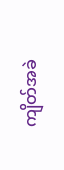ကျိတ်အခဲ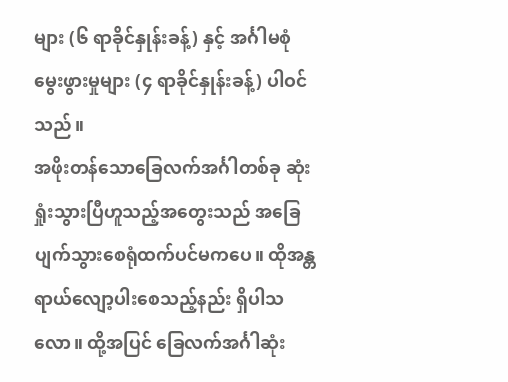များ (၆ ရာခိုင်နှုန်းခန့်) နှင့် အင်္ဂါမစုံမွေးဖွားမှုများ (၄ ရာခိုင်နှုန်းခန့်) ပါဝင်သည်။
အဖိုးတန်သောခြေလက်အင်္ဂါတစ်ခု ဆုံးရှုံးသွားပြီဟူသည့်အတွေးသည် အခြေပျက်သွားစေရုံထက်ပင်မကပေ။ ထိုအန္တရာယ်လျော့ပါးစေသည့်နည်း ရှိပါသလော။ ထို့အပြင် ခြေလက်အင်္ဂါဆုံး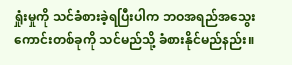ရှုံးမှုကို သင်ခံစားခဲ့ရပြီးပါက ဘဝအရည်အသွေးကောင်းတစ်ခုကို သင်မည်သို့ ခံစားနိုင်မည်နည်း။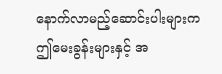နောက်လာမည့်ဆောင်းပါးများက ဤမေးခွန်းများနှင့် အ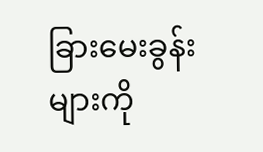ခြားမေးခွန်းများကို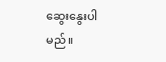ဆွေးနွေးပါမည်။